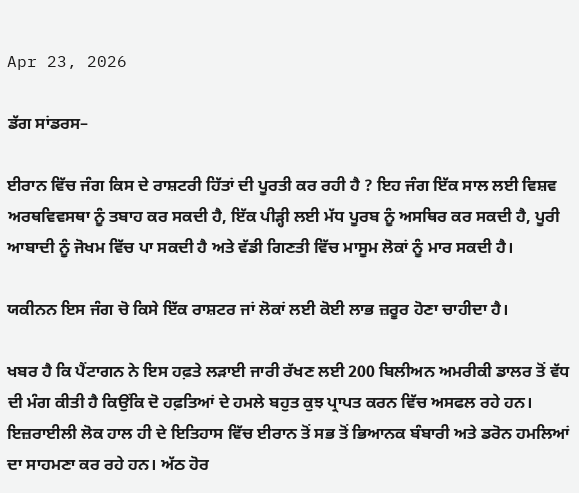Apr 23, 2026

ਡੱਗ ਸਾਂਡਰਸ–

ਈਰਾਨ ਵਿੱਚ ਜੰਗ ਕਿਸ ਦੇ ਰਾਸ਼ਟਰੀ ਹਿੱਤਾਂ ਦੀ ਪੂਰਤੀ ਕਰ ਰਹੀ ਹੈ ? ਇਹ ਜੰਗ ਇੱਕ ਸਾਲ ਲਈ ਵਿਸ਼ਵ ਅਰਥਵਿਵਸਥਾ ਨੂੰ ਤਬਾਹ ਕਰ ਸਕਦੀ ਹੈ, ਇੱਕ ਪੀੜ੍ਹੀ ਲਈ ਮੱਧ ਪੂਰਬ ਨੂੰ ਅਸਥਿਰ ਕਰ ਸਕਦੀ ਹੈ, ਪੂਰੀ ਆਬਾਦੀ ਨੂੰ ਜੋਖਮ ਵਿੱਚ ਪਾ ਸਕਦੀ ਹੈ ਅਤੇ ਵੱਡੀ ਗਿਣਤੀ ਵਿੱਚ ਮਾਸੂਮ ਲੋਕਾਂ ਨੂੰ ਮਾਰ ਸਕਦੀ ਹੈ।

ਯਕੀਨਨ ਇਸ ਜੰਗ ਚੋ ਕਿਸੇ ਇੱਕ ਰਾਸ਼ਟਰ ਜਾਂ ਲੋਕਾਂ ਲਈ ਕੋਈ ਲਾਭ ਜ਼ਰੂਰ ਹੋਣਾ ਚਾਹੀਦਾ ਹੈ।

ਖਬਰ ਹੈ ਕਿ ਪੈਂਟਾਗਨ ਨੇ ਇਸ ਹਫ਼ਤੇ ਲੜਾਈ ਜਾਰੀ ਰੱਖਣ ਲਈ 200 ਬਿਲੀਅਨ ਅਮਰੀਕੀ ਡਾਲਰ ਤੋਂ ਵੱਧ ਦੀ ਮੰਗ ਕੀਤੀ ਹੈ ਕਿਉਂਕਿ ਦੋ ਹਫ਼ਤਿਆਂ ਦੇ ਹਮਲੇ ਬਹੁਤ ਕੁਝ ਪ੍ਰਾਪਤ ਕਰਨ ਵਿੱਚ ਅਸਫਲ ਰਹੇ ਹਨ। ਇਜ਼ਰਾਈਲੀ ਲੋਕ ਹਾਲ ਹੀ ਦੇ ਇਤਿਹਾਸ ਵਿੱਚ ਈਰਾਨ ਤੋਂ ਸਭ ਤੋਂ ਭਿਆਨਕ ਬੰਬਾਰੀ ਅਤੇ ਡਰੋਨ ਹਮਲਿਆਂ ਦਾ ਸਾਹਮਣਾ ਕਰ ਰਹੇ ਹਨ। ਅੱਠ ਹੋਰ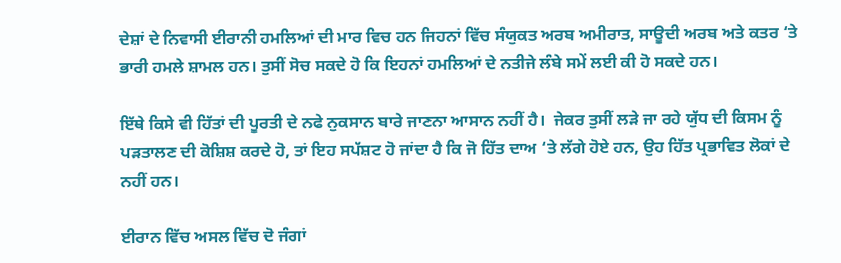ਦੇਸ਼ਾਂ ਦੇ ਨਿਵਾਸੀ ਈਰਾਨੀ ਹਮਲਿਆਂ ਦੀ ਮਾਰ ਵਿਚ ਹਨ ਜਿਹਨਾਂ ਵਿੱਚ ਸੰਯੁਕਤ ਅਰਬ ਅਮੀਰਾਤ, ਸਾਊਦੀ ਅਰਬ ਅਤੇ ਕਤਰ ‘ਤੇ ਭਾਰੀ ਹਮਲੇ ਸ਼ਾਮਲ ਹਨ। ਤੁਸੀਂ ਸੋਚ ਸਕਦੇ ਹੋ ਕਿ ਇਹਨਾਂ ਹਮਲਿਆਂ ਦੇ ਨਤੀਜੇ ਲੰਬੇ ਸਮੇਂ ਲਈ ਕੀ ਹੋ ਸਕਦੇ ਹਨ।

ਇੱਥੇ ਕਿਸੇ ਵੀ ਹਿੱਤਾਂ ਦੀ ਪੂਰਤੀ ਦੇ ਨਫੇ ਨੁਕਸਾਨ ਬਾਰੇ ਜਾਣਨਾ ਆਸਾਨ ਨਹੀਂ ਹੈ।  ਜੇਕਰ ਤੁਸੀਂ ਲੜੇ ਜਾ ਰਹੇ ਯੁੱਧ ਦੀ ਕਿਸਮ ਨੂੰ ਪੜਤਾਲਣ ਦੀ ਕੋਸ਼ਿਸ਼ ਕਰਦੇ ਹੋ, ਤਾਂ ਇਹ ਸਪੱਸ਼ਟ ਹੋ ਜਾਂਦਾ ਹੈ ਕਿ ਜੋ ਹਿੱਤ ਦਾਅ ‘ਤੇ ਲੱਗੇ ਹੋਏ ਹਨ, ਉਹ ਹਿੱਤ ਪ੍ਰਭਾਵਿਤ ਲੋਕਾਂ ਦੇ ਨਹੀਂ ਹਨ।

ਈਰਾਨ ਵਿੱਚ ਅਸਲ ਵਿੱਚ ਦੋ ਜੰਗਾਂ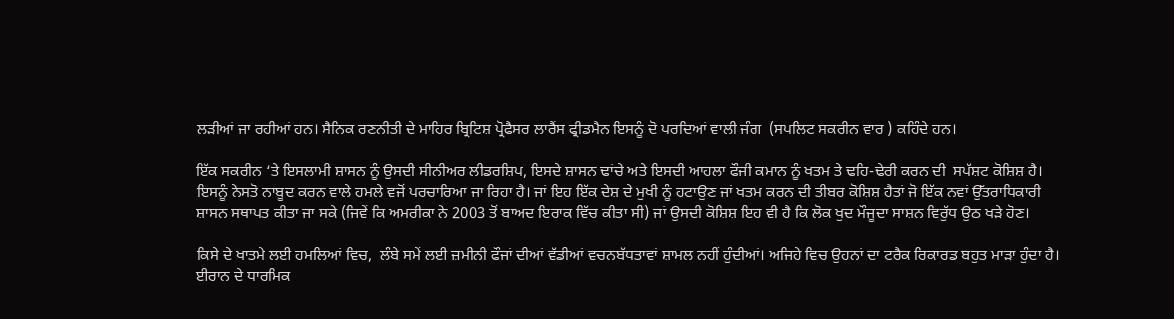ਲੜੀਆਂ ਜਾ ਰਹੀਆਂ ਹਨ। ਸੈਨਿਕ ਰਣਨੀਤੀ ਦੇ ਮਾਹਿਰ ਬ੍ਰਿਟਿਸ਼ ਪ੍ਰੋਫੈਸਰ ਲਾਰੈਂਸ ਫ੍ਰੀਡਮੈਨ ਇਸਨੂੰ ਦੋ ਪਰਦਿਆਂ ਵਾਲੀ ਜੰਗ  (ਸਪਲਿਟ ਸਕਰੀਨ ਵਾਰ ) ਕਹਿੰਦੇ ਹਨ।

ਇੱਕ ਸਕਰੀਨ ‘ਤੇ ਇਸਲਾਮੀ ਸ਼ਾਸਨ ਨੂੰ ਉਸਦੀ ਸੀਨੀਅਰ ਲੀਡਰਸ਼ਿਪ, ਇਸਦੇ ਸ਼ਾਸਨ ਢਾਂਚੇ ਅਤੇ ਇਸਦੀ ਆਹਲਾ ਫੌਜੀ ਕਮਾਨ ਨੂੰ ਖਤਮ ਤੇ ਢਹਿ-ਢੇਰੀ ਕਰਨ ਦੀ  ਸਪੱਸ਼ਟ ਕੋਸ਼ਿਸ਼ ਹੈ। ਇਸਨੂੰ ਨੇਸਤੋ ਨਾਬੂਦ ਕਰਨ ਵਾਲੇ ਹਮਲੇ ਵਜੋਂ ਪਰਚਾਰਿਆ ਜਾ ਰਿਹਾ ਹੈ। ਜਾਂ ਇਹ ਇੱਕ ਦੇਸ਼ ਦੇ ਮੁਖੀ ਨੂੰ ਹਟਾਉਣ ਜਾਂ ਖਤਮ ਕਰਨ ਦੀ ਤੀਬਰ ਕੋਸ਼ਿਸ਼ ਹੈਤਾਂ ਜੋ ਇੱਕ ਨਵਾਂ ਉੱਤਰਾਧਿਕਾਰੀ ਸ਼ਾਸਨ ਸਥਾਪਤ ਕੀਤਾ ਜਾ ਸਕੇ (ਜਿਵੇਂ ਕਿ ਅਮਰੀਕਾ ਨੇ 2003 ਤੋਂ ਬਾਅਦ ਇਰਾਕ ਵਿੱਚ ਕੀਤਾ ਸੀ) ਜਾਂ ਉਸਦੀ ਕੋਸ਼ਿਸ਼ ਇਹ ਵੀ ਹੈ ਕਿ ਲੋਕ ਖੁਦ ਮੌਜੂਦਾ ਸਾਸ਼ਨ ਵਿਰੁੱਧ ਉਠ ਖੜੇ ਹੋਣ।

ਕਿਸੇ ਦੇ ਖਾਤਮੇ ਲਈ ਹਮਲਿਆਂ ਵਿਚ,  ਲੰਬੇ ਸਮੇਂ ਲਈ ਜ਼ਮੀਨੀ ਫੌਜਾਂ ਦੀਆਂ ਵੱਡੀਆਂ ਵਚਨਬੱਧਤਾਵਾਂ ਸ਼ਾਮਲ ਨਹੀਂ ਹੁੰਦੀਆਂ। ਅਜਿਹੇ ਵਿਚ ਉਹਨਾਂ ਦਾ ਟਰੈਕ ਰਿਕਾਰਡ ਬਹੁਤ ਮਾੜਾ ਹੁੰਦਾ ਹੈ। ਈਰਾਨ ਦੇ ਧਾਰਮਿਕ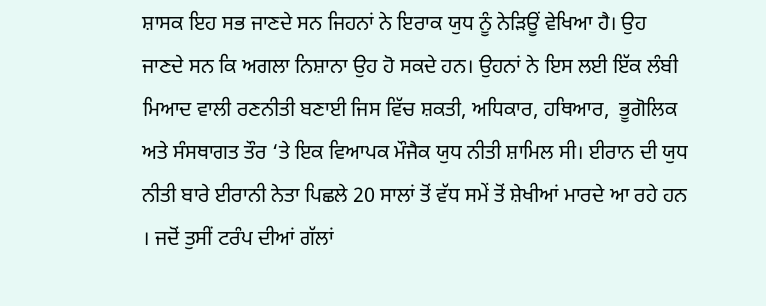ਸ਼ਾਸਕ ਇਹ ਸਭ ਜਾਣਦੇ ਸਨ ਜਿਹਨਾਂ ਨੇ ਇਰਾਕ ਯੁਧ ਨੂੰ ਨੇੜਿਊਂ ਵੇਖਿਆ ਹੈ। ਉਹ ਜਾਣਦੇ ਸਨ ਕਿ ਅਗਲਾ ਨਿਸ਼ਾਨਾ ਉਹ ਹੋ ਸਕਦੇ ਹਨ। ਉਹਨਾਂ ਨੇ ਇਸ ਲਈ ਇੱਕ ਲੰਬੀ ਮਿਆਦ ਵਾਲੀ ਰਣਨੀਤੀ ਬਣਾਈ ਜਿਸ ਵਿੱਚ ਸ਼ਕਤੀ, ਅਧਿਕਾਰ, ਹਥਿਆਰ,  ਭੂਗੋਲਿਕ ਅਤੇ ਸੰਸਥਾਗਤ ਤੌਰ ‘ਤੇ ਇਕ ਵਿਆਪਕ ਮੌਜੈਕ ਯੁਧ ਨੀਤੀ ਸ਼ਾਮਿਲ ਸੀ। ਈਰਾਨ ਦੀ ਯੁਧ ਨੀਤੀ ਬਾਰੇ ਈਰਾਨੀ ਨੇਤਾ ਪਿਛਲੇ 20 ਸਾਲਾਂ ਤੋਂ ਵੱਧ ਸਮੇਂ ਤੋਂ ਸ਼ੇਖੀਆਂ ਮਾਰਦੇ ਆ ਰਹੇ ਹਨ । ਜਦੋਂ ਤੁਸੀਂ ਟਰੰਪ ਦੀਆਂ ਗੱਲਾਂ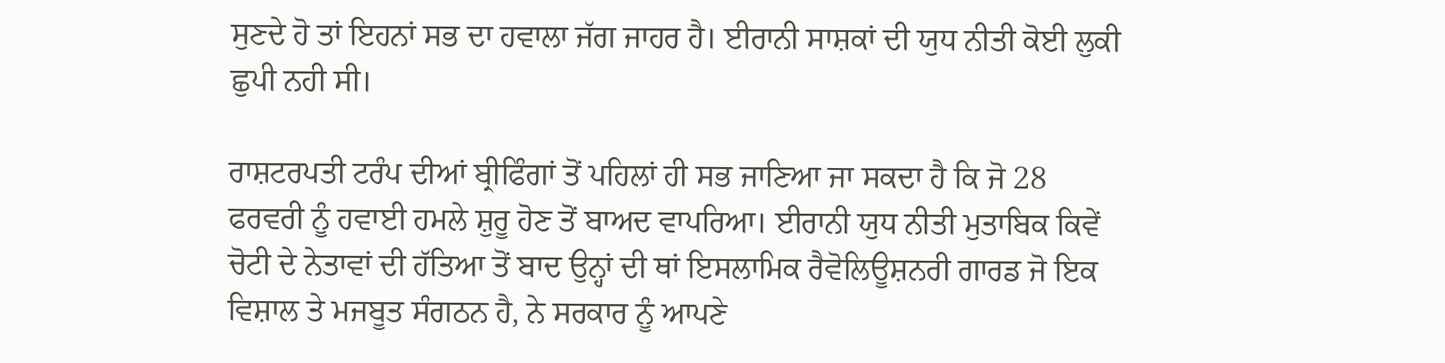ਸੁਣਦੇ ਹੋ ਤਾਂ ਇਹਨਾਂ ਸਭ ਦਾ ਹਵਾਲਾ ਜੱਗ ਜਾਹਰ ਹੈ। ਈਰਾਨੀ ਸਾਸ਼ਕਾਂ ਦੀ ਯੁਧ ਨੀਤੀ ਕੋਈ ਲੁਕੀ ਛੁਪੀ ਨਹੀ ਸੀ।

ਰਾਸ਼ਟਰਪਤੀ ਟਰੰਪ ਦੀਆਂ ਬ੍ਰੀਫਿੰਗਾਂ ਤੋਂ ਪਹਿਲਾਂ ਹੀ ਸਭ ਜਾਣਿਆ ਜਾ ਸਕਦਾ ਹੈ ਕਿ ਜੋ 28 ਫਰਵਰੀ ਨੂੰ ਹਵਾਈ ਹਮਲੇ ਸ਼ੁਰੂ ਹੋਣ ਤੋਂ ਬਾਅਦ ਵਾਪਰਿਆ। ਈਰਾਨੀ ਯੁਧ ਨੀਤੀ ਮੁਤਾਬਿਕ ਕਿਵੇਂ ਚੋਟੀ ਦੇ ਨੇਤਾਵਾਂ ਦੀ ਹੱਤਿਆ ਤੋਂ ਬਾਦ ਉਨ੍ਹਾਂ ਦੀ ਥਾਂ ਇਸਲਾਮਿਕ ਰੈਵੋਲਿਊਸ਼ਨਰੀ ਗਾਰਡ ਜੋ ਇਕ ਵਿਸ਼ਾਲ ਤੇ ਮਜਬੂਤ ਸੰਗਠਨ ਹੈ, ਨੇ ਸਰਕਾਰ ਨੂੰ ਆਪਣੇ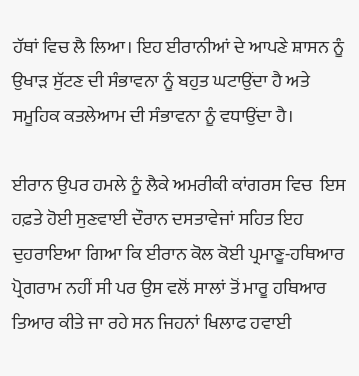ਹੱਥਾਂ ਵਿਚ ਲੈ ਲਿਆ। ਇਹ ਈਰਾਨੀਆਂ ਦੇ ਆਪਣੇ ਸ਼ਾਸਨ ਨੂੰ ਉਖਾੜ ਸੁੱਟਣ ਦੀ ਸੰਭਾਵਨਾ ਨੂੰ ਬਹੁਤ ਘਟਾਉਂਦਾ ਹੈ ਅਤੇ ਸਮੂਹਿਕ ਕਤਲੇਆਮ ਦੀ ਸੰਭਾਵਨਾ ਨੂੰ ਵਧਾਉਂਦਾ ਹੈ।

ਈਰਾਨ ਉਪਰ ਹਮਲੇ ਨੂੰ ਲੈਕੇ ਅਮਰੀਕੀ ਕਾਂਗਰਸ ਵਿਚ  ਇਸ ਹਫ਼ਤੇ ਹੋਈ ਸੁਣਵਾਈ ਦੌਰਾਨ ਦਸਤਾਵੇਜਾਂ ਸਹਿਤ ਇਹ ਦੁਹਰਾਇਆ ਗਿਆ ਕਿ ਈਰਾਨ ਕੋਲ ਕੋਈ ਪ੍ਰਮਾਣੂ-ਹਥਿਆਰ ਪ੍ਰੋਗਰਾਮ ਨਹੀਂ ਸੀ ਪਰ ਉਸ ਵਲੋਂ ਸਾਲਾਂ ਤੋਂ ਮਾਰੂ ਹਥਿਆਰ ਤਿਆਰ ਕੀਤੇ ਜਾ ਰਹੇ ਸਨ ਜਿਹਨਾਂ ਖਿਲਾਫ ਹਵਾਈ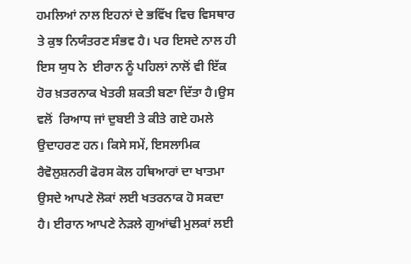ਹਮਲਿਆਂ ਨਾਲ ਇਹਨਾਂ ਦੇ ਭਵਿੱਖ ਵਿਚ ਵਿਸਥਾਰ ਤੇ ਕੁਝ ਨਿਯੰਤਰਣ ਸੰਭਵ ਹੈ। ਪਰ ਇਸਦੇ ਨਾਲ ਹੀ ਇਸ ਯੁਧ ਨੇ  ਈਰਾਨ ਨੂੰ ਪਹਿਲਾਂ ਨਾਲੋਂ ਵੀ ਇੱਕ ਹੋਰ ਖ਼ਤਰਨਾਕ ਖੇਤਰੀ ਸ਼ਕਤੀ ਬਣਾ ਦਿੱਤਾ ਹੈ।ਉਸ ਵਲੋਂ  ਰਿਆਧ ਜਾਂ ਦੁਬਈ ਤੇ ਕੀਤੇ ਗਏ ਹਮਲੇ ਉਦਾਹਰਣ ਹਨ। ਕਿਸੇ ਸਮੇਂ, ਇਸਲਾਮਿਕ ਰੈਵੋਲੁਸ਼ਨਰੀ ਫੋਰਸ ਕੋਲ ਹਥਿਆਰਾਂ ਦਾ ਖਾਤਮਾ ਉਸਦੇ ਆਪਣੇ ਲੋਕਾਂ ਲਈ ਖਤਰਨਾਕ ਹੋ ਸਕਦਾ ਹੈ। ਈਰਾਨ ਆਪਣੇ ਨੇੜਲੇ ਗੁਆਂਢੀ ਮੁਲਕਾਂ ਲਈ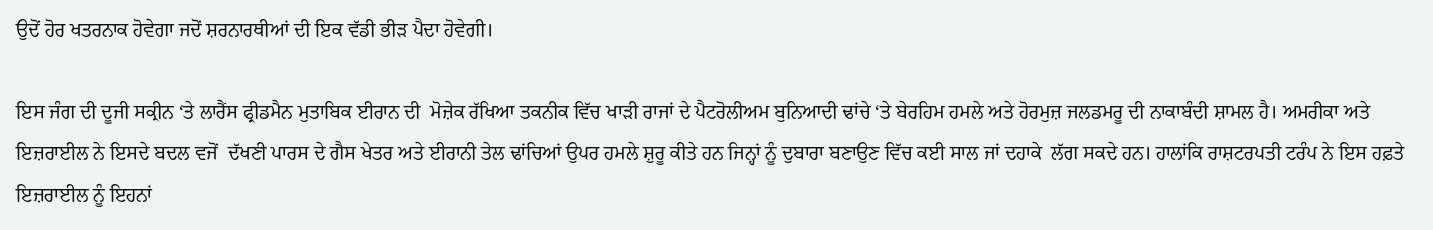ਉਦੋਂ ਹੋਰ ਖਤਰਨਾਕ ਹੋਵੇਗਾ ਜਦੋਂ ਸ਼ਰਨਾਰਥੀਆਂ ਦੀ ਇਕ ਵੱਡੀ ਭੀੜ ਪੈਦਾ ਹੋਵੇਗੀ।

ਇਸ ਜੰਗ ਦੀ ਦੂਜੀ ਸਕ੍ਰੀਨ ‘ਤੇ ਲਾਰੈਂਸ ਫ੍ਰੀਡਮੈਨ ਮੁਤਾਬਿਕ ਈਰਾਨ ਦੀ  ਮੋਜ਼ੇਕ ਰੱਖਿਆ ਤਕਨੀਕ ਵਿੱਚ ਖਾੜੀ ਰਾਜਾਂ ਦੇ ਪੈਟਰੋਲੀਅਮ ਬੁਨਿਆਦੀ ਢਾਂਚੇ ‘ਤੇ ਬੇਰਹਿਮ ਹਮਲੇ ਅਤੇ ਹੋਰਮੁਜ਼ ਜਲਡਮਰੂ ਦੀ ਨਾਕਾਬੰਦੀ ਸ਼ਾਮਲ ਹੈ। ਅਮਰੀਕਾ ਅਤੇ ਇਜ਼ਰਾਈਲ ਨੇ ਇਸਦੇ ਬਦਲ ਵਜੋਂ  ਦੱਖਣੀ ਪਾਰਸ ਦੇ ਗੈਸ ਖੇਤਰ ਅਤੇ ਈਰਾਨੀ ਤੇਲ ਢਾਂਚਿਆਂ ਉਪਰ ਹਮਲੇ ਸ਼ੁਰੂ ਕੀਤੇ ਹਨ ਜਿਨ੍ਹਾਂ ਨੂੰ ਦੁਬਾਰਾ ਬਣਾਉਣ ਵਿੱਚ ਕਈ ਸਾਲ ਜਾਂ ਦਹਾਕੇ  ਲੱਗ ਸਕਦੇ ਹਨ। ਹਾਲਾਂਕਿ ਰਾਸ਼ਟਰਪਤੀ ਟਰੰਪ ਨੇ ਇਸ ਹਫ਼ਤੇ ਇਜ਼ਰਾਈਲ ਨੂੰ ਇਹਨਾਂ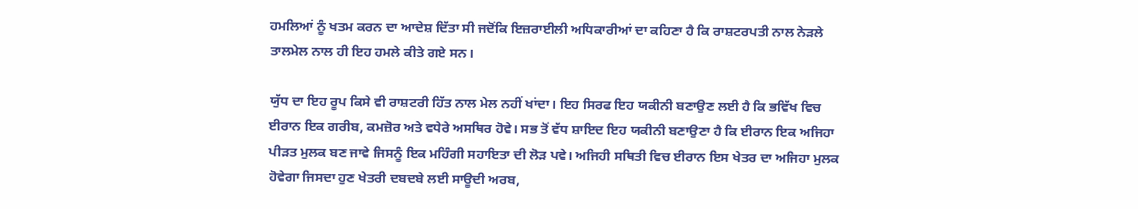ਹਮਲਿਆਂ ਨੂੰ ਖਤਮ ਕਰਨ ਦਾ ਆਦੇਸ਼ ਦਿੱਤਾ ਸੀ ਜਦੋਂਕਿ ਇਜ਼ਰਾਈਲੀ ਅਧਿਕਾਰੀਆਂ ਦਾ ਕਹਿਣਾ ਹੈ ਕਿ ਰਾਸ਼ਟਰਪਤੀ ਨਾਲ ਨੇੜਲੇ ਤਾਲਮੇਲ ਨਾਲ ਹੀ ਇਹ ਹਮਲੇ ਕੀਤੇ ਗਏ ਸਨ।

ਯੁੱਧ ਦਾ ਇਹ ਰੂਪ ਕਿਸੇ ਵੀ ਰਾਸ਼ਟਰੀ ਹਿੱਤ ਨਾਲ ਮੇਲ ਨਹੀਂ ਖਾਂਦਾ। ਇਹ ਸਿਰਫ ਇਹ ਯਕੀਨੀ ਬਣਾਉਣ ਲਈ ਹੈ ਕਿ ਭਵਿੱਖ ਵਿਚ ਈਰਾਨ ਇਕ ਗਰੀਬ, ਕਮਜ਼ੋਰ ਅਤੇ ਵਧੇਰੇ ਅਸਥਿਰ ਹੋਵੇ। ਸਭ ਤੋਂ ਵੱਧ ਸ਼ਾਇਦ ਇਹ ਯਕੀਨੀ ਬਣਾਉਣਾ ਹੈ ਕਿ ਈਰਾਨ ਇਕ ਅਜਿਹਾ ਪੀੜਤ ਮੁਲਕ ਬਣ ਜਾਵੇ ਜਿਸਨੂੰ ਇਕ ਮਹਿੰਗੀ ਸਹਾਇਤਾ ਦੀ ਲੋੜ ਪਵੇ। ਅਜਿਹੀ ਸਥਿਤੀ ਵਿਚ ਈਰਾਨ ਇਸ ਖੇਤਰ ਦਾ ਅਜਿਹਾ ਮੁਲਕ ਹੋਵੇਗਾ ਜਿਸਦਾ ਹੁਣ ਖੇਤਰੀ ਦਬਦਬੇ ਲਈ ਸਾਊਦੀ ਅਰਬ,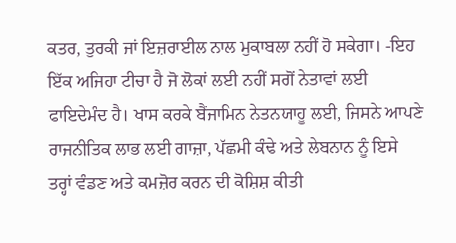ਕਤਰ, ਤੁਰਕੀ ਜਾਂ ਇਜ਼ਰਾਈਲ ਨਾਲ ਮੁਕਾਬਲਾ ਨਹੀਂ ਹੋ ਸਕੇਗਾ। -ਇਹ  ਇੱਕ ਅਜਿਹਾ ਟੀਚਾ ਹੈ ਜੋ ਲੋਕਾਂ ਲਈ ਨਹੀਂ ਸਗੋਂ ਨੇਤਾਵਾਂ ਲਈ ਫਾਇਦੇਮੰਦ ਹੈ। ਖਾਸ ਕਰਕੇ ਬੈਂਜਾਮਿਨ ਨੇਤਨਯਾਹੂ ਲਈ, ਜਿਸਨੇ ਆਪਣੇ ਰਾਜਨੀਤਿਕ ਲਾਭ ਲਈ ਗਾਜ਼ਾ, ਪੱਛਮੀ ਕੰਢੇ ਅਤੇ ਲੇਬਨਾਨ ਨੂੰ ਇਸੇ ਤਰ੍ਹਾਂ ਵੰਡਣ ਅਤੇ ਕਮਜ਼ੋਰ ਕਰਨ ਦੀ ਕੋਸ਼ਿਸ਼ ਕੀਤੀ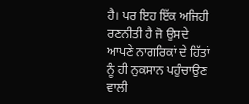ਹੈ। ਪਰ ਇਹ ਇੱਕ ਅਜਿਹੀ ਰਣਨੀਤੀ ਹੈ ਜੋ ਉਸਦੇ ਆਪਣੇ ਨਾਗਰਿਕਾਂ ਦੇ ਹਿੱਤਾਂ ਨੂੰ ਹੀ ਨੁਕਸਾਨ ਪਹੁੰਚਾਉਣ ਵਾਲੀ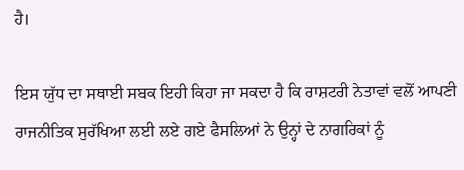ਹੈ।

ਇਸ ਯੁੱਧ ਦਾ ਸਥਾਈ ਸਬਕ ਇਹੀ ਕਿਹਾ ਜਾ ਸਕਦਾ ਹੈ ਕਿ ਰਾਸ਼ਟਰੀ ਨੇਤਾਵਾਂ ਵਲੋਂ ਆਪਣੀ ਰਾਜਨੀਤਿਕ ਸੁਰੱਖਿਆ ਲਈ ਲਏ ਗਏ ਫੈਸਲਿਆਂ ਨੇ ਉਨ੍ਹਾਂ ਦੇ ਨਾਗਰਿਕਾਂ ਨੂੰ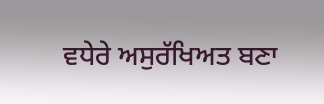ਵਧੇਰੇ ਅਸੁਰੱਖਿਅਤ ਬਣਾ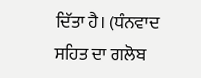ਦਿੱਤਾ ਹੈ। (ਧੰਨਵਾਦ ਸਹਿਤ ਦਾ ਗਲੋਬ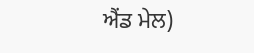ਐਂਡ ਮੇਲ)